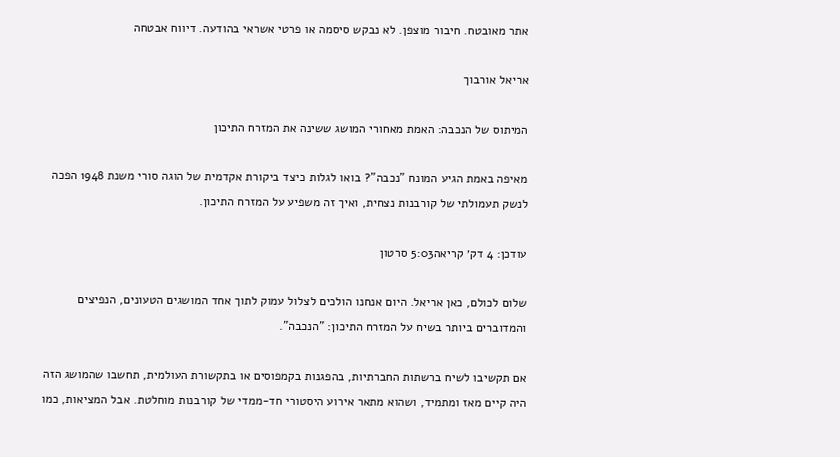אתר מאובטח. חיבור מוצפן. לא נבקש סיסמה או פרטי אשראי בהודעה. דיווח אבטחה

אריאל אורבוך

המיתוס של הנכבה: האמת מאחורי המושג ששינה את המזרח התיכון

מאיפה באמת הגיע המונח "נכבה"? בואו לגלות כיצד ביקורת אקדמית של הוגה סורי משנת 1948 הפכה לנשק תעמולתי של קורבנות נצחית, ואיך זה משפיע על המזרח התיכון.

עודכן: 4 דק׳ קריאה5:03 סרטון

שלום לכולם, כאן אריאל. היום אנחנו הולכים לצלול עמוק לתוך אחד המושגים הטעונים, הנפיצים והמדוברים ביותר בשיח על המזרח התיכון: "הנכבה".

אם תקשיבו לשיח ברשתות החברתיות, בהפגנות בקמפוסים או בתקשורת העולמית, תחשבו שהמושג הזה היה קיים מאז ומתמיד, ושהוא מתאר אירוע היסטורי חד-ממדי של קורבנות מוחלטת. אבל המציאות, כמו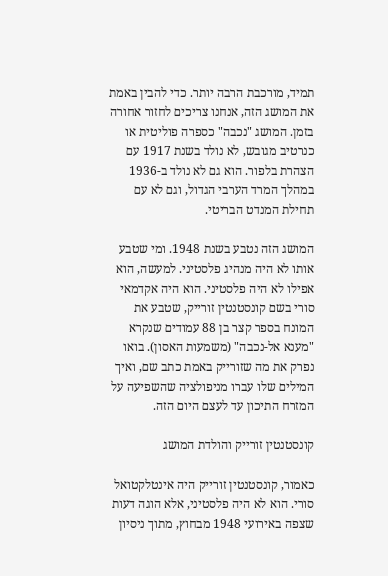תמיד, מורכבת הרבה יותר. כדי להבין באמת את המושג הזה, אנחנו צריכים לחזור אחורה בזמן. המושג "נכבה" כספרה פוליטית או כנרטיב מגובש, לא נולד בשנת 1917 עם הצהרת בלפור. הוא גם לא נולד ב-1936 במהלך המרד הערבי הגדול, וגם לא עם תחילת המנדט הבריטי.

המושג הזה נטבע בשנת 1948. ומי שטבע אותו לא היה מנהיג פלסטיני. למעשה, הוא אפילו לא היה פלסטיני. הוא היה אקדמאי סורי בשם קונסטנטין זורייק, שטבע את המונח בספר קצר בן 88 עמודים שנקרא "מענא אל-נכבה" (משמעות האסון). בואו נפרק את מה שזורייק באמת כתב שם, ואיך המילים שלו עברו מניפולציה שהשפיעה על המזרח התיכון עד לעצם היום הזה.

קונסטנטין זורייק והולדת המושג

כאמור, קונסטנטין זורייק היה אינטלקטואל סורי. הוא לא היה פלסטיני, אלא הוגה דעות שצפה באירועי 1948 מבחוץ, מתוך ניסיון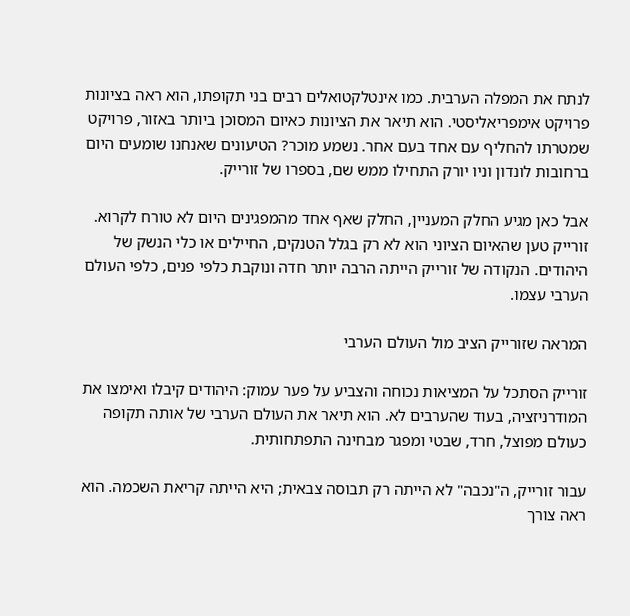לנתח את המפלה הערבית. כמו אינטלקטואלים רבים בני תקופתו, הוא ראה בציונות פרויקט אימפריאליסטי. הוא תיאר את הציונות כאיום המסוכן ביותר באזור, פרויקט שמטרתו להחליף עם אחד בעם אחר. נשמע מוכר? הטיעונים שאנחנו שומעים היום ברחובות לונדון וניו יורק התחילו ממש שם, בספרו של זורייק.

אבל כאן מגיע החלק המעניין, החלק שאף אחד מהמפגינים היום לא טורח לקרוא. זורייק טען שהאיום הציוני הוא לא רק בגלל הטנקים, החיילים או כלי הנשק של היהודים. הנקודה של זורייק הייתה הרבה יותר חדה ונוקבת כלפי פנים, כלפי העולם הערבי עצמו.

המראה שזורייק הציב מול העולם הערבי

זורייק הסתכל על המציאות נכוחה והצביע על פער עמוק: היהודים קיבלו ואימצו את המודרניזציה, בעוד שהערבים לא. הוא תיאר את העולם הערבי של אותה תקופה כעולם מפוצל, חרד, שבטי ומפגר מבחינה התפתחותית.

עבור זורייק, ה"נכבה" לא הייתה רק תבוסה צבאית; היא הייתה קריאת השכמה. הוא ראה צורך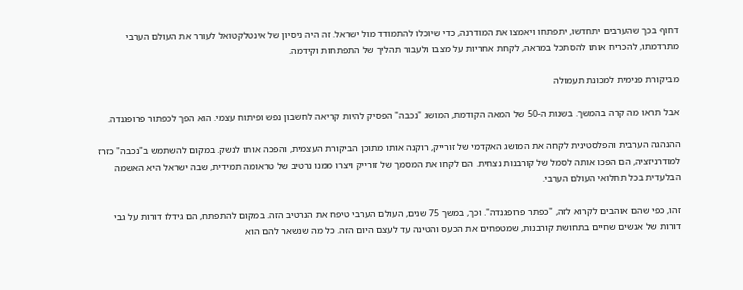דחוף בכך שהערבים יתחדשו, יתפתחו ויאמצו את המודרנה, כדי שיוכלו להתמודד מול ישראל. זה היה ניסיון של אינטלקטואל לעורר את העולם הערבי מתרדמתו, להכריח אותו להסתכל במראה, לקחת אחריות על מצבו ולעבור תהליך של התפתחות וקידמה.

מביקורת פנימית למכונת תעמולה

אבל תראו מה קרה בהמשך. בשנות ה-50 של המאה הקודמת, המושג "נכבה" הפסיק להיות קריאה לחשבון נפש ופיתוח עצמי. הוא הפך לכפתור פרופגנדה.

ההנהגה הערבית והפלסטינית לקחה את המושג האקדמי של זורייק, רוקנה אותו מתוכן הביקורת העצמית, והפכה אותו לנשק. במקום להשתמש ב"נכבה" כזרז למודרניזציה, הם הפכו אותה לסמל של קורבנות נצחית. הם לקחו את המסמך של זורייק ויצרו ממנו נרטיב של טראומה תמידית, שבה ישראל היא האשמה הבלעדית בכל תחלואי העולם הערבי.

זהו, כפי שהם אוהבים לקרוא לזה, "כפתר פרופגנדה". וכך, במשך 75 שנים, העולם הערבי טיפח את הנרטיב הזה. במקום להתפתח, הם גידלו דורות על גבי דורות של אנשים שחיים בתחושת קורבנות, שמטפחים את הכעס והטינה עד לעצם היום הזה. כל מה שנשאר להם הוא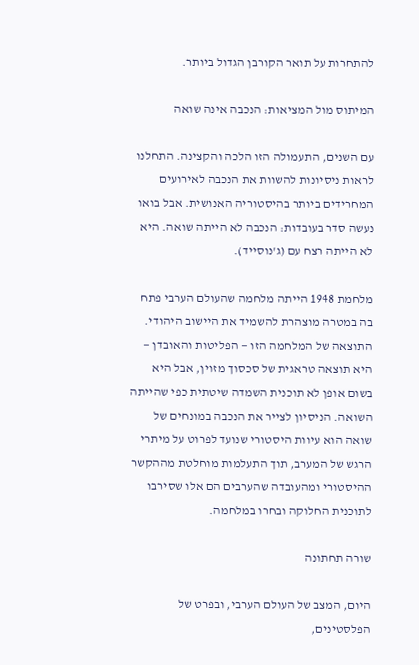להתחרות על תואר הקורבן הגדול ביותר.

המיתוס מול המציאות: הנכבה אינה שואה

עם השנים, התעמולה הזו הלכה והקצינה. התחלנו לראות ניסיונות להשוות את הנכבה לאירועים המחרידים ביותר בהיסטוריה האנושית. אבל בואו נעשה סדר בעובדות: הנכבה לא הייתה שואה. היא לא הייתה רצח עם (ג'נוסייד).

מלחמת 1948 הייתה מלחמה שהעולם הערבי פתח בה במטרה מוצהרת להשמיד את היישוב היהודי. התוצאה של המלחמה הזו — הפליטות והאובדן — היא תוצאה טראגית של סכסוך מזוין, אבל היא בשום אופן לא תוכנית השמדה שיטתית כפי שהייתה השואה. הניסיון לצייר את הנכבה במונחים של שואה הוא עיוות היסטורי שנועד לפרוט על מיתרי הרגש של המערב, תוך התעלמות מוחלטת מההקשר ההיסטורי ומהעובדה שהערבים הם אלו שסירבו לתוכנית החלוקה ובחרו במלחמה.

שורה תחתונה

היום, המצב של העולם הערבי, ובפרט של הפלסטינים,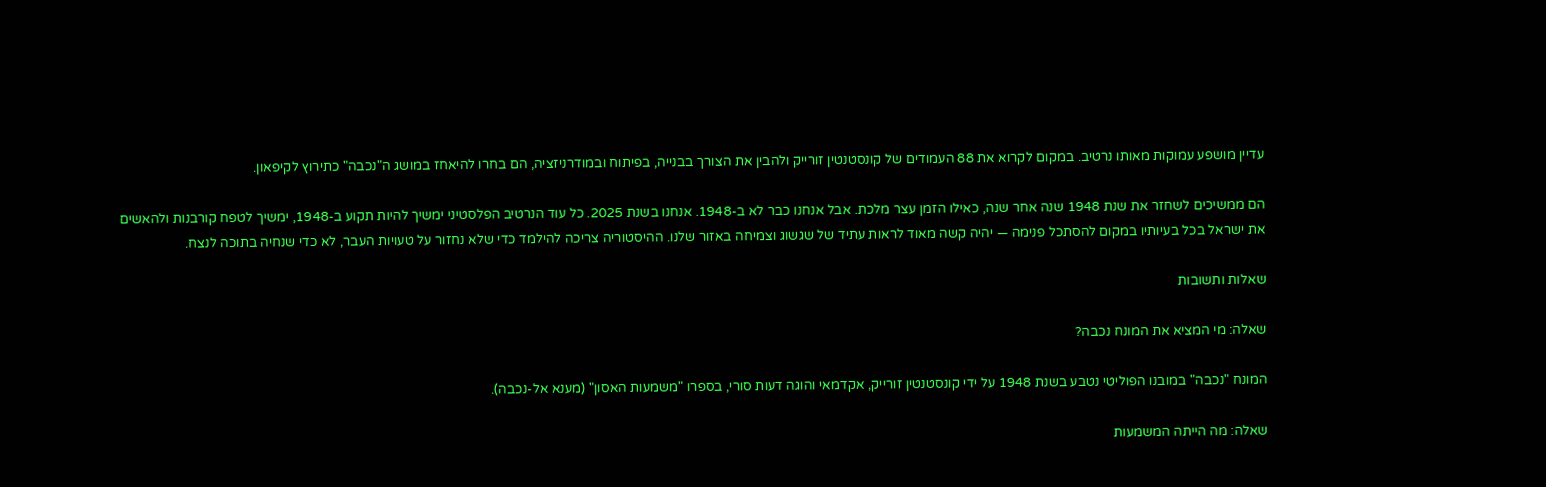עדיין מושפע עמוקות מאותו נרטיב. במקום לקרוא את 88 העמודים של קונסטנטין זורייק ולהבין את הצורך בבנייה, בפיתוח ובמודרניזציה, הם בחרו להיאחז במושג ה"נכבה" כתירוץ לקיפאון.

הם ממשיכים לשחזר את שנת 1948 שנה אחר שנה, כאילו הזמן עצר מלכת. אבל אנחנו כבר לא ב-1948. אנחנו בשנת 2025. כל עוד הנרטיב הפלסטיני ימשיך להיות תקוע ב-1948, ימשיך לטפח קורבנות ולהאשים את ישראל בכל בעיותיו במקום להסתכל פנימה — יהיה קשה מאוד לראות עתיד של שגשוג וצמיחה באזור שלנו. ההיסטוריה צריכה להילמד כדי שלא נחזור על טעויות העבר, לא כדי שנחיה בתוכה לנצח.

שאלות ותשובות

שאלה: מי המציא את המונח נכבה?

המונח "נכבה" במובנו הפוליטי נטבע בשנת 1948 על ידי קונסטנטין זורייק, אקדמאי והוגה דעות סורי, בספרו "משמעות האסון" (מענא אל-נכבה).

שאלה: מה הייתה המשמעות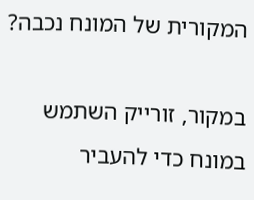המקורית של המונח נכבה?

במקור, זורייק השתמש במונח כדי להעביר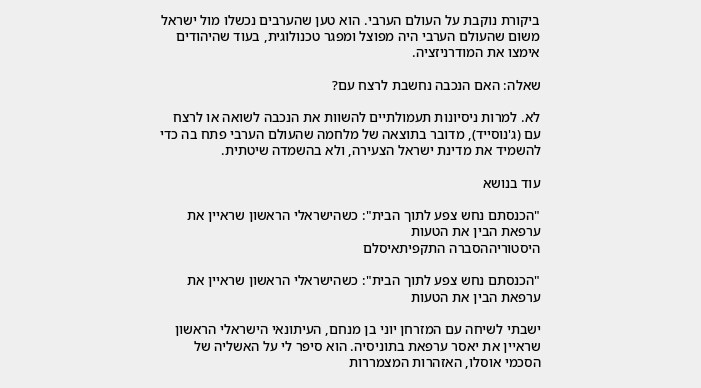ביקורת נוקבת על העולם הערבי. הוא טען שהערבים נכשלו מול ישראל משום שהעולם הערבי היה מפוצל ומפגר טכנולוגית, בעוד שהיהודים אימצו את המודרניזציה.

שאלה: האם הנכבה נחשבת לרצח עם?

לא. למרות ניסיונות תעמולתיים להשוות את הנכבה לשואה או לרצח עם (ג'נוסייד), מדובר בתוצאה של מלחמה שהעולם הערבי פתח בה כדי להשמיד את מדינת ישראל הצעירה, ולא בהשמדה שיטתית.

עוד בנושא

"הכנסתם נחש צפע לתוך הבית": כשהישראלי הראשון שראיין את ערפאת הבין את הטעות
היסטוריההסברה התקפיתאיסלם

"הכנסתם נחש צפע לתוך הבית": כשהישראלי הראשון שראיין את ערפאת הבין את הטעות

ישבתי לשיחה עם המזרחן יוני בן מנחם, העיתונאי הישראלי הראשון שראיין את יאסר ערפאת בתוניסיה. הוא סיפר לי על האשליה של הסכמי אוסלו, האזהרות המצמררות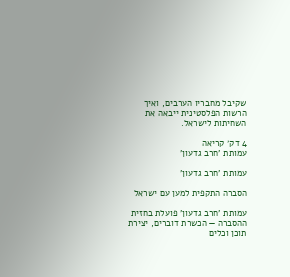שקיבל מחבריו הערבים, ואיך הרשות הפלסטינית ייבאה את השחיתות לישראל.

4 דק׳ קריאה
עמותת 'חרב גדעון'

עמותת 'חרב גדעון'

הסברה התקפית למען עם ישראל

עמותת 'חרב גדעון' פועלת בחזית ההסברה — הכשרת דוברים, יצירת תוכן וכלים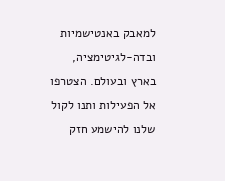למאבק באנטישמיות ובדה-לגיטימציה, בארץ ובעולם. הצטרפו אל הפעילות ותנו לקול שלנו להישמע חזק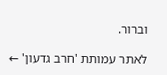וברור.

לאתר עמותת 'חרב גדעון' ←